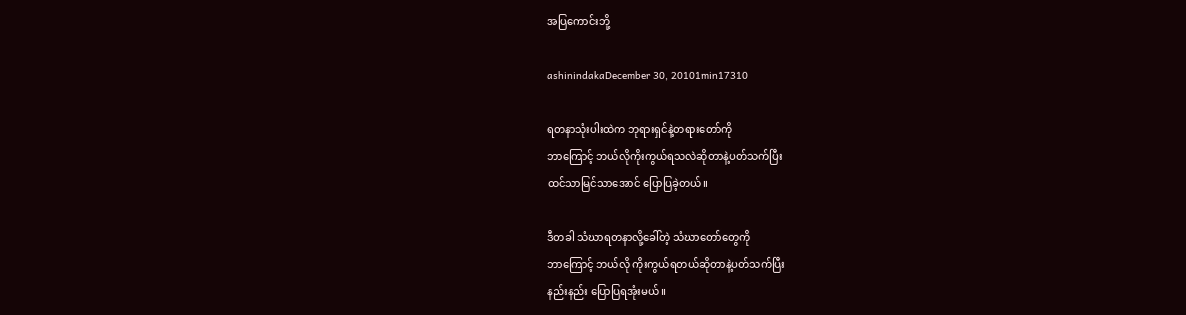အပြကောင်းဘို့

ashinindakaDecember 30, 20101min17310

ရတနာသုံးပါးထဲက ဘုရားရှင်နဲ့တရားတော်ကို
ဘာကြောင့် ဘယ်လိုကိုးကွယ်ရသလဲဆိုတာနဲ့ပတ်သက်ပြီး
ထင်သာမြင်သာအောင် ပြောပြခဲ့တယ်။

ဒီတခါ သံဃာရတနာလို့ခေါ်တဲ့ သံဃာတော်တွေကို
ဘာကြောင့် ဘယ်လို ကိုးကွယ်ရတယ်ဆိုတာနဲ့ပတ်သက်ပြီး
နည်းနည်း ပြောပြရအုံးမယ်။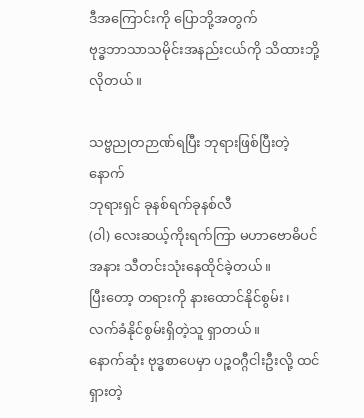ဒီအကြောင်းကို ပြောဘို့အတွက်
ဗုဒ္ဓဘာသာသမိုင်းအနည်းငယ်ကို သိထားဘို့လိုတယ်။

သဗ္ဗညုတဉာဏ်ရပြီး ဘုရားဖြစ်ပြီးတဲ့နောက်
ဘုရားရှင် ခုနစ်ရက်ခုနစ်လီ
(ဝါ) လေးဆယ့်ကိုးရက်ကြာ မဟာဗောဓိပင်အနား သီတင်းသုံးနေထိုင်ခဲ့တယ်။
ပြီးတော့ တရားကို နားထောင်နိုင်စွမ်း၊ လက်ခံနိုင်စွမ်းရှိတဲ့သူ ရှာတယ်။
နောက်ဆုံး ဗုဒ္ဓစာပေမှာ ပဉ္စဝဂ္ဂီငါးဦးလို့ ထင်ရှားတဲ့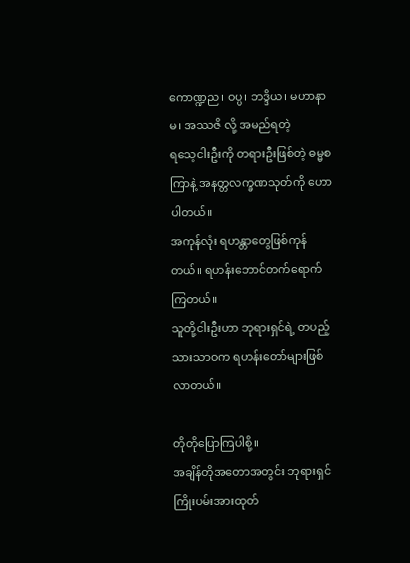ကောဏ္ဍည၊ ဝပ္ပ၊ ဘဒ္ဒိယ၊ မဟာနာမ၊ အဿဇိ လို့ အမည်ရတဲ့
ရသေ့ငါးဦးကို တရားဦးဖြစ်တဲ့ ဓမ္မစကြာနဲ့ အနတ္တလက္ခဏသုတ်ကို ဟောပါတယ်။
အကုန်လုံး ရဟန္တာတွေဖြစ်ကုန်တယ်။ ရဟန်းဘောင်တက်ရောက်ကြတယ်။
သူတို့ငါးဦးဟာ ဘုရားရှင်ရဲ့ တပည့်သားသာဝက ရဟန်းတော်များဖြစ်လာတယ်။

တိုတိုပြောကြပါစို့။
အချိန်တိုအတောအတွင်း ဘုရားရှင်ကြိုးပမ်းအားထုတ်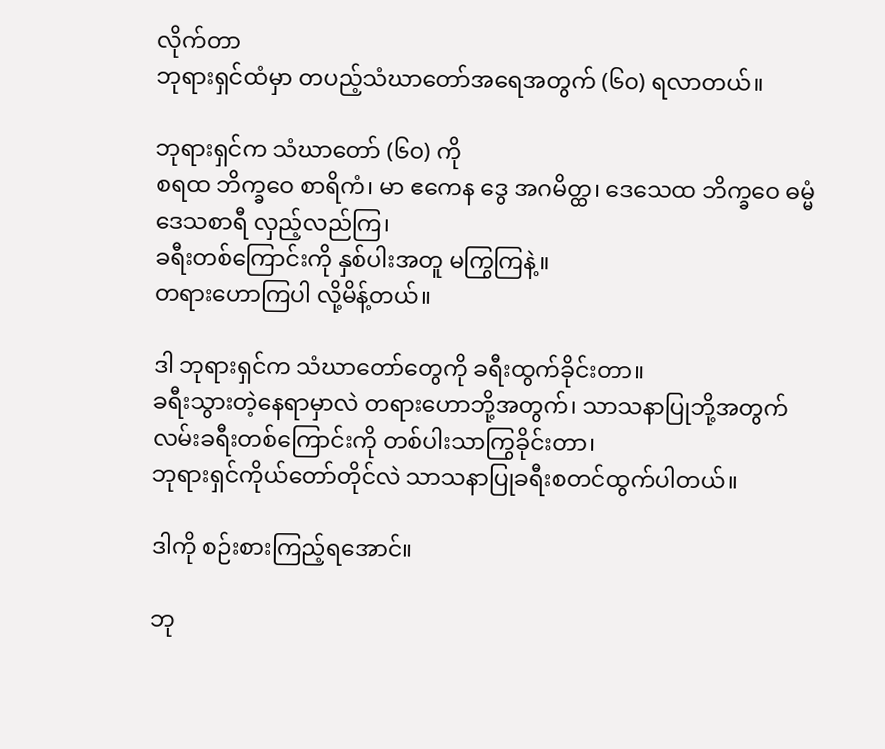လိုက်တာ
ဘုရားရှင်ထံမှာ တပည့်သံဃာတော်အရေအတွက် (၆၀) ရလာတယ်။

ဘုရားရှင်က သံဃာတော် (၆၀) ကို
စရထ ဘိက္ခဝေ စာရိကံ၊ မာ ဧကေန ဒွေ အဂမိတ္ထ၊ ဒေသေထ ဘိက္ခဝေ ဓမ္မံ
ဒေသစာရီ လှည့်လည်ကြ၊
ခရီးတစ်ကြောင်းကို နှစ်ပါးအတူ မကြွကြနဲ့။
တရားဟောကြပါ လို့မိန့်တယ်။

ဒါ ဘုရားရှင်က သံဃာတော်တွေကို ခရီးထွက်ခိုင်းတာ။
ခရီးသွားတဲ့နေရာမှာလဲ တရားဟောဘို့အတွက်၊ သာသနာပြုဘို့အတွက်
လမ်းခရီးတစ်ကြောင်းကို တစ်ပါးသာကြွခိုင်းတာ၊
ဘုရားရှင်ကိုယ်တော်တိုင်လဲ သာသနာပြုခရီးစတင်ထွက်ပါတယ်။

ဒါကို စဉ်းစားကြည့်ရအောင်။

ဘု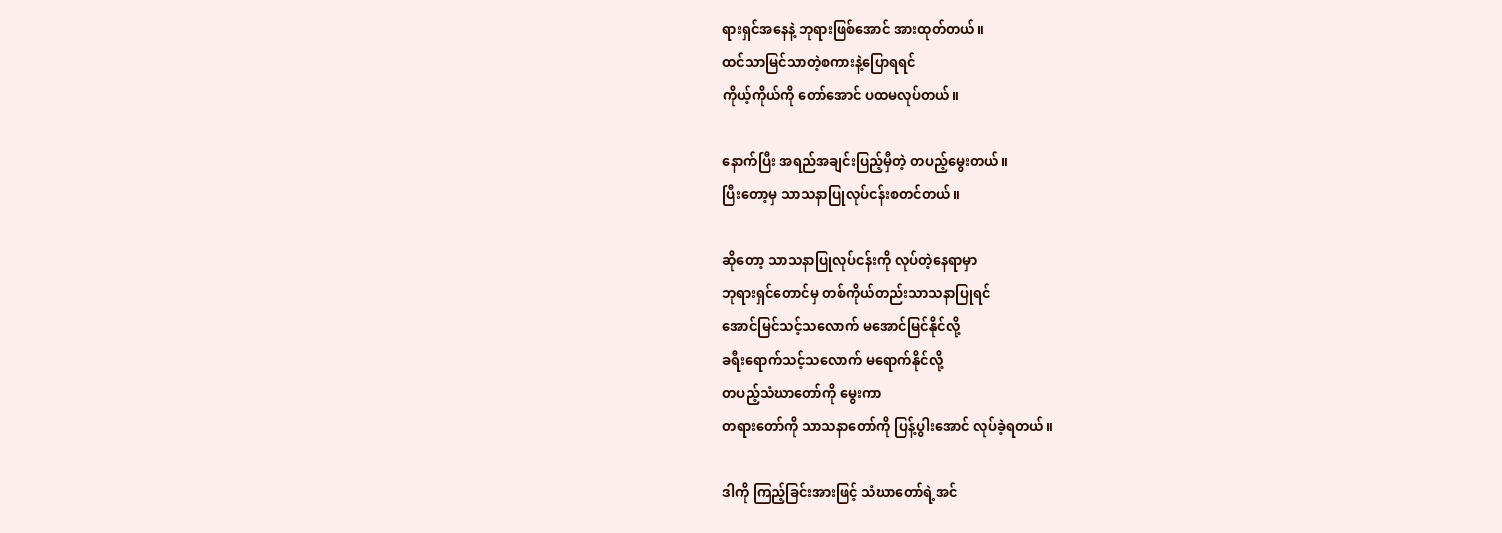ရားရှင်အနေနဲ့ ဘုရားဖြစ်အောင် အားထုတ်တယ်။
ထင်သာမြင်သာတဲ့စကားနဲ့ပြောရရင်
ကိုယ့်ကိုယ်ကို တော်အောင် ပထမလုပ်တယ်။

နောက်ပြီး အရည်အချင်းပြည့်မှီတဲ့ တပည့်မွေးတယ်။
ပြီးတော့မှ သာသနာပြုလုပ်ငန်းစတင်တယ်။

ဆိုတော့ သာသနာပြုလုပ်ငန်းကို လုပ်တဲ့နေရာမှာ
ဘုရားရှင်တောင်မှ တစ်ကိုယ်တည်းသာသနာပြုရင်
အောင်မြင်သင့်သလောက် မအောင်မြင်နိုင်လို့
ခရီးရောက်သင့်သလောက် မရောက်နိုင်လို့
တပည့်သံဃာတော်ကို မွေးကာ
တရားတော်ကို သာသနာတော်ကို ပြန့်ပွါးအောင် လုပ်ခဲ့ရတယ်။

ဒါကို ကြည့်ခြင်းအားဖြင့် သံဃာတော်ရဲ့အင်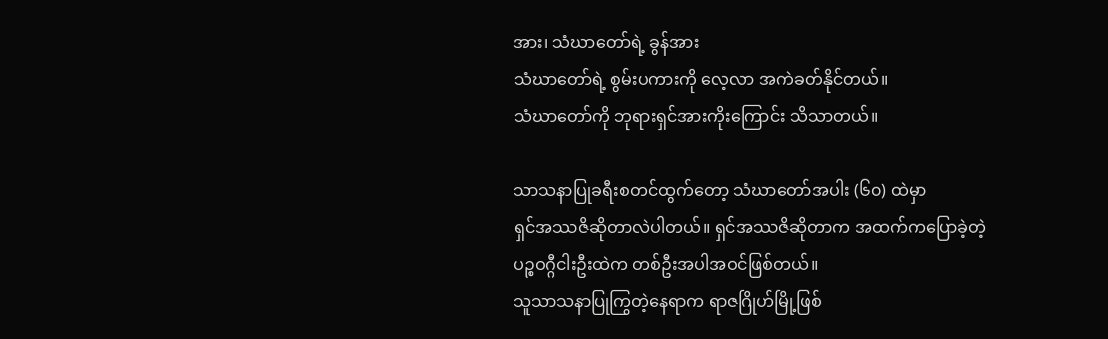အား၊ သံဃာတော်ရဲ့ ခွန်အား
သံဃာတော်ရဲ့ စွမ်းပကားကို လေ့လာ အကဲခတ်နိုင်တယ်။
သံဃာတော်ကို ဘုရားရှင်အားကိုးကြောင်း သိသာတယ်။

သာသနာပြုခရီးစတင်ထွက်တော့ သံဃာတော်အပါး (၆၀) ထဲမှာ
ရှင်အဿဇိဆိုတာလဲပါတယ်။ ရှင်အဿဇိဆိုတာက အထက်ကပြောခဲ့တဲ့
ပဉ္စဝဂ္ဂီငါးဦးထဲက တစ်ဦးအပါအဝင်ဖြစ်တယ်။
သူသာသနာပြုကြွတဲ့နေရာက ရာဇဂြိုဟ်မြို့ဖြစ်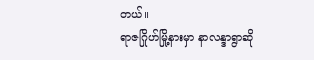တယ်။
ရာဇဂြိုဟ်မြို့နားမှာ နာလန္ဒာရွာဆို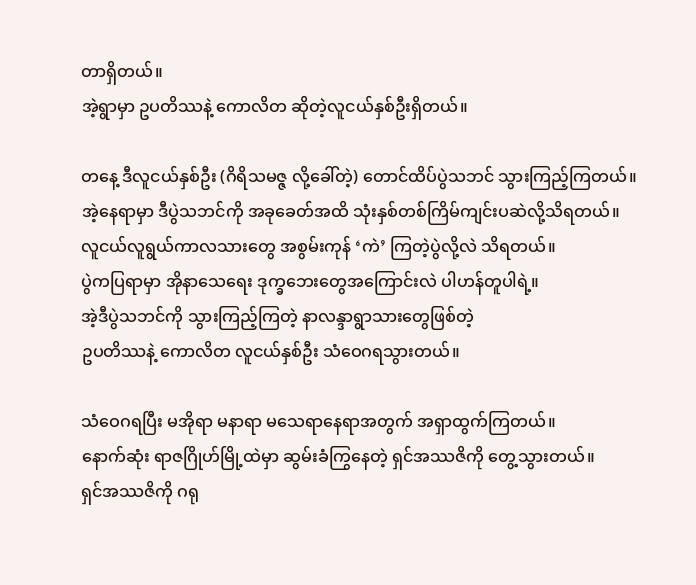တာရှိတယ်။
အဲ့ရွာမှာ ဥပတိဿနဲ့ ကောလိတ ဆိုတဲ့လူငယ်နှစ်ဦးရှိတယ်။

တနေ့ ဒီလူငယ်နှစ်ဦး (ဂိရိသမဇ္ဇ လို့ခေါ်တဲ့) တောင်ထိပ်ပွဲသဘင် သွားကြည့်ကြတယ်။
အဲ့နေရာမှာ ဒီပွဲသဘင်ကို အခုခေတ်အထိ သုံးနှစ်တစ်ကြိမ်ကျင်းပဆဲလို့သိရတယ်။
လူငယ်လူရွယ်ကာလသားတွေ အစွမ်းကုန် ‘ကဲ’ ကြတဲ့ပွဲလို့လဲ သိရတယ်။
ပွဲကပြရာမှာ အိုနာသေရေး ဒုက္ခဘေးတွေအကြောင်းလဲ ပါဟန်တူပါရဲ့။
အဲ့ဒီပွဲသဘင်ကို သွားကြည့်ကြတဲ့ နာလန္ဒာရွာသားတွေဖြစ်တဲ့
ဥပတိဿနဲ့ ကောလိတ လူငယ်နှစ်ဦး သံဝေဂရသွားတယ်။

သံဝေဂရပြီး မအိုရာ မနာရာ မသေရာနေရာအတွက် အရှာထွက်ကြတယ်။
နောက်ဆုံး ရာဇဂြိုဟ်မြို့ထဲမှာ ဆွမ်းခံကြွနေတဲ့ ရှင်အဿဇိကို တွေ့သွားတယ်။
ရှင်အဿဇိကို ဂရု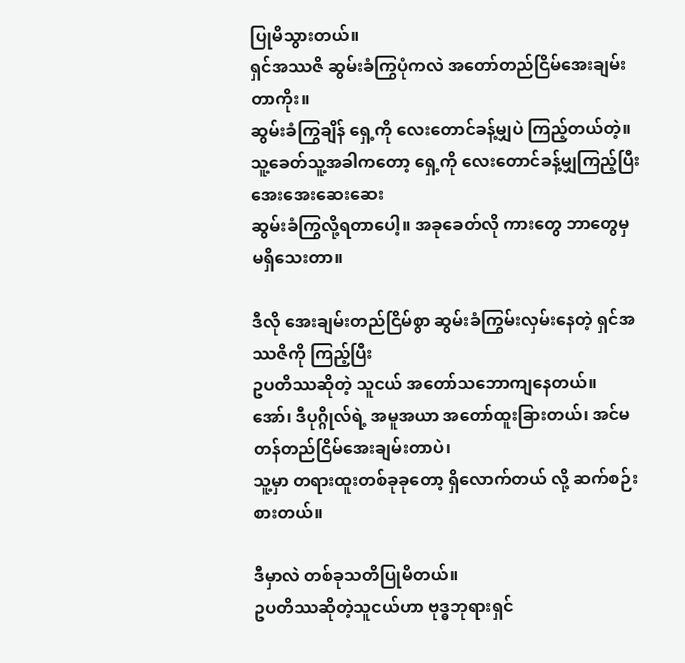ပြုမိသွားတယ်။
ရှင်အဿဇိ ဆွမ်းခံကြွပုံကလဲ အတော်တည်ငြိမ်အေးချမ်းတာကိုး။
ဆွမ်းခံကြွချိန် ရှေ့ကို လေးတောင်ခန့်မျှပဲ ကြည့်တယ်တဲ့။
သူ့ခေတ်သူ့အခါကတော့ ရှေ့ကို လေးတောင်ခန့်မျှကြည့်ပြီး အေးအေးဆေးဆေး
ဆွမ်းခံကြွလို့ရတာပေါ့။ အခုခေတ်လို ကားတွေ ဘာတွေမှ မရှိသေးတာ။

ဒီလို အေးချမ်းတည်ငြိမ်စွာ ဆွမ်းခံကြွမ်းလှမ်းနေတဲ့ ရှင်အဿဇိကို ကြည့်ပြီး
ဥပတိဿဆိုတဲ့ သူငယ် အတော်သဘောကျနေတယ်။
အော်၊ ဒီပုဂ္ဂိုလ်ရဲ့ အမူအယာ အတော်ထူးခြားတယ်၊ အင်မတန်တည်ငြိမ်အေးချမ်းတာပဲ၊
သူ့မှာ တရားထူးတစ်ခုခုတော့ ရှိလောက်တယ် လို့ ဆက်စဉ်းစားတယ်။

ဒီမှာလဲ တစ်ခုသတိပြုမိတယ်။
ဥပတိဿဆိုတဲ့သူငယ်ဟာ ဗုဒ္ဓဘုရားရှင်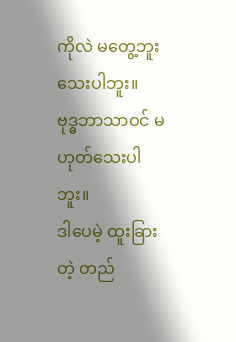ကိုလဲ မတွေ့ဘူးသေးပါဘူး။
ဗုဒ္ဓဘာသာဝင် မဟုတ်သေးပါဘူး။
ဒါပေမဲ့ ထူးခြားတဲ့ တည်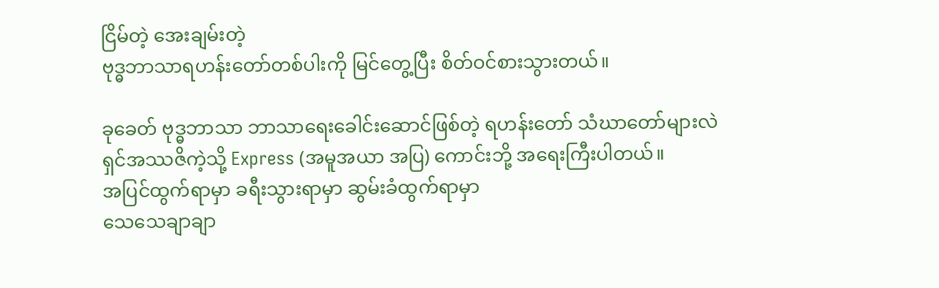ငြိမ်တဲ့ အေးချမ်းတဲ့
ဗုဒ္ဓဘာသာရဟန်းတော်တစ်ပါးကို မြင်တွေ့ပြီး စိတ်ဝင်စားသွားတယ်။

ခုခေတ် ဗုဒ္ဓဘာသာ ဘာသာရေးခေါင်းဆောင်ဖြစ်တဲ့ ရဟန်းတော် သံဃာတော်များလဲ
ရှင်အဿဇိကဲ့သို့ Express (အမူအယာ အပြ) ကောင်းဘို့ အရေးကြီးပါတယ်။
အပြင်ထွက်ရာမှာ ခရီးသွားရာမှာ ဆွမ်းခံထွက်ရာမှာ
သေသေချာချာ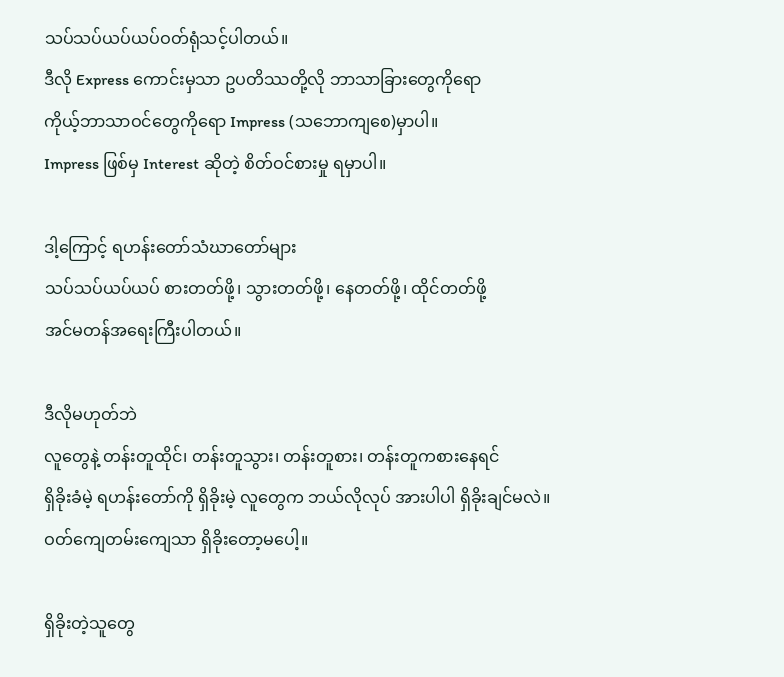သပ်သပ်ယပ်ယပ်ဝတ်ရုံသင့်ပါတယ်။
ဒီလို Express ကောင်းမှသာ ဥပတိဿတို့လို ဘာသာခြားတွေကိုရော
ကိုယ့်ဘာသာဝင်တွေကိုရော Impress (သဘောကျစေ)မှာပါ။
Impress ဖြစ်မှ Interest ဆိုတဲ့ စိတ်ဝင်စားမှု ရမှာပါ။

ဒါ့ကြောင့် ရဟန်းတော်သံဃာတော်များ
သပ်သပ်ယပ်ယပ် စားတတ်ဖို့၊ သွားတတ်ဖို့၊ နေတတ်ဖို့၊ ထိုင်တတ်ဖို့
အင်မတန်အရေးကြီးပါတယ်။

ဒီလိုမဟုတ်ဘဲ
လူတွေနဲ့ တန်းတူထိုင်၊ တန်းတူသွား၊ တန်းတူစား၊ တန်းတူကစားနေရင်
ရှိခိုးခံမဲ့ ရဟန်းတော်ကို ရှိခိုးမဲ့ လူတွေက ဘယ်လိုလုပ် အားပါပါ ရှိခိုးချင်မလဲ။
ဝတ်ကျေတမ်းကျေသာ ရှိခိုးတော့မပေါ့။

ရှိခိုးတဲ့သူတွေ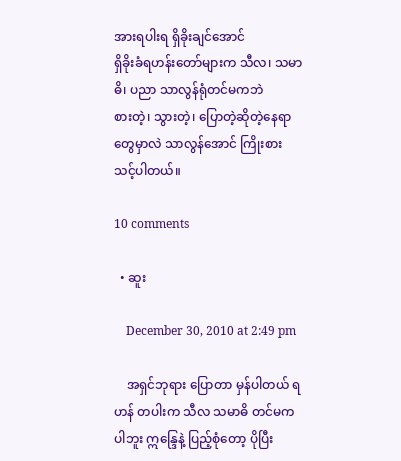အားရပါးရ ရှိခိုးချင်အောင်
ရှိခိုးခံရဟန်းတော်များက သီလ၊ သမာဓိ၊ ပညာ သာလွန်ရုံတင်မကဘဲ
စားတဲ့၊ သွားတဲ့၊ ပြောတဲ့ဆိုတဲ့နေရာတွေမှာလဲ သာလွန်အောင် ကြိုးစားသင့်ပါတယ်။

10 comments

  • ဆူး

    December 30, 2010 at 2:49 pm

    အရှင်ဘုရား ပြောတာ မှန်ပါတယ် ရဟန် တပါးက သီလ သမာဓိ တင်မကပါဘူး ဣန္ဒြေနဲ့ ပြည့်စုံတော့ ပိုပြီး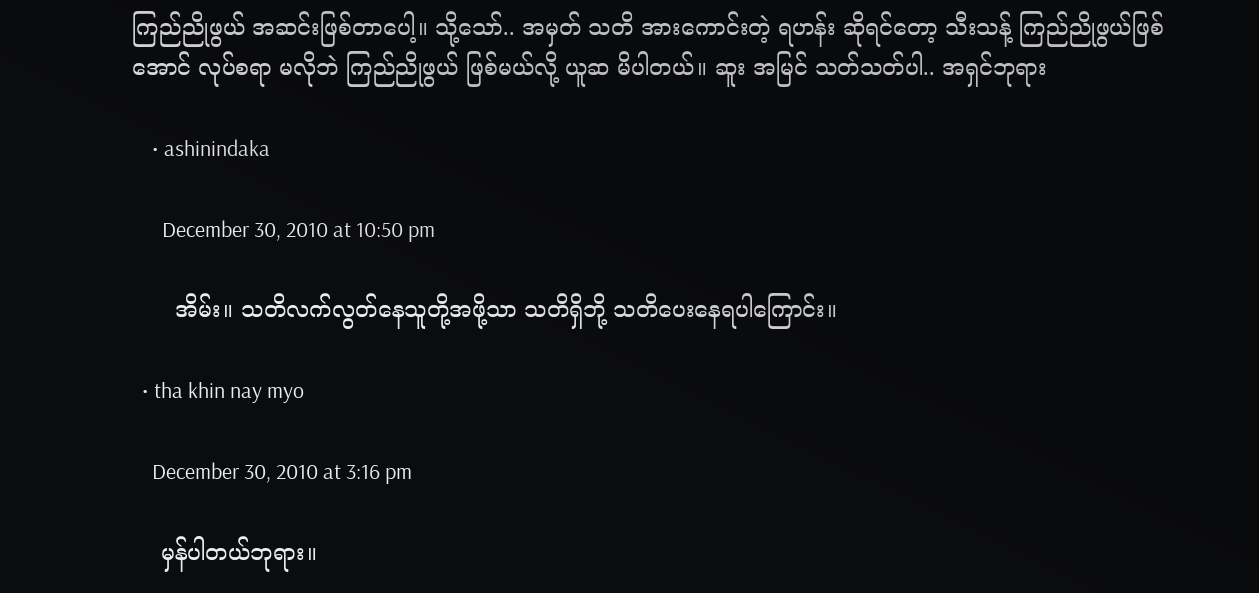ကြည်ညိုဖွယ် အဆင်းဖြစ်တာပေါ့။ သို့သော်.. အမှတ် သတိ အားကောင်းတဲ့ ရဟန်း ဆိုရင်တော့ သီးသန့် ကြည်ညိုဖွယ်ဖြစ်အောင် လုပ်စရာ မလိုဘဲ ကြည်ညိုဖွယ် ဖြစ်မယ်လို့ ယူဆ မိပါတယ်။ ဆူး အမြင် သတ်သတ်ပါ.. အရှင်ဘုရား

    • ashinindaka

      December 30, 2010 at 10:50 pm

      အိမ်း။ သတိလက်လွတ်နေသူတို့အဖို့သာ သတိရှိဘို့ သတိပေးနေရပါကြောင်း။

  • tha khin nay myo

    December 30, 2010 at 3:16 pm

    မှန်ပါတယ်ဘုရား။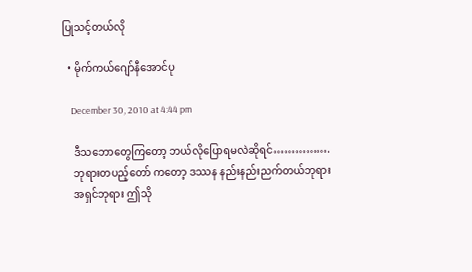ပြုသင့်တယ်လို

  • မိုက်ကယ်ဂျော်နီအောင်ပု

    December 30, 2010 at 4:44 pm

    ဒီသဘောတွေကြတော့ ဘယ်လိုပြောရမလဲဆိုရင်…………….
    ဘုရားတပည့်တော် ကတော့ ဒဿန နည်းနည်းညက်တယ်ဘုရား
    အရှင်ဘုရား ဤသို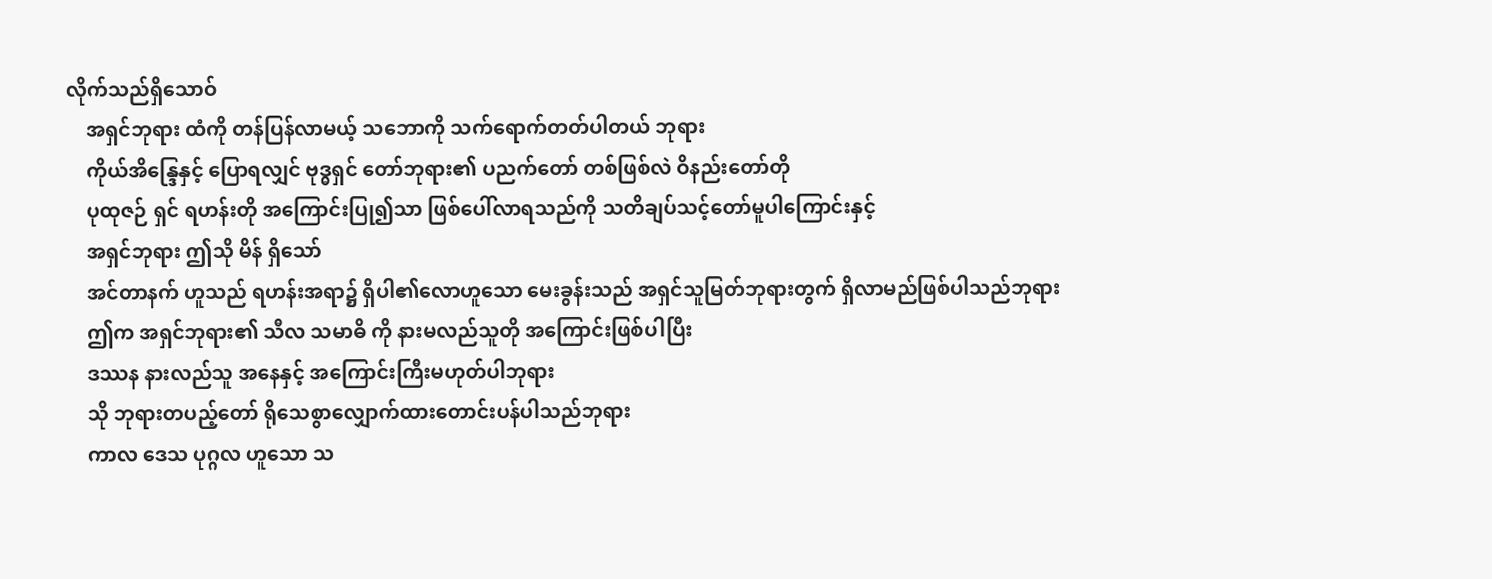လိုက်သည်ရှိသောဝ်
    အရှင်ဘုရား ထံကို တန်ပြန်လာမယ့် သဘောကို သက်ရောက်တတ်ပါတယ် ဘုရား
    ကိုယ်အိန္ဒြေနှင့် ပြောရလျှင် ဗုဒ္ဓရှင် တော်ဘုရား၏ ပညက်တော် တစ်ဖြစ်လဲ ဝိနည်းတော်တို
    ပုထုဇဉ် ရှင် ရဟန်းတို အကြောင်းပြု၍သာ ဖြစ်ပေါ်လာရသည်ကို သတိချပ်သင့်တော်မူပါကြောင်းနှင့်
    အရှင်ဘုရား ဤသို မိန် ရှိသော်
    အင်တာနက် ဟူသည် ရဟန်းအရာ၌ ရှိပါ၏လောဟူသော မေးခွန်းသည် အရှင်သူမြတ်ဘုရားတွက် ရှိလာမည်ဖြစ်ပါသည်ဘုရား
    ဤက အရှင်ဘုရား၏ သီလ သမာဓိ ကို နားမလည်သူတို အကြောင်းဖြစ်ပါပြီး
    ဒဿန နားလည်သူ အနေနှင့် အကြောင်းကြီးမဟုတ်ပါဘုရား
    သို ဘုရားတပည့်တော် ရိုသေစွာလျှောက်ထားတောင်းပန်ပါသည်ဘုရား
    ကာလ ဒေသ ပုဂ္ဂလ ဟူသော သ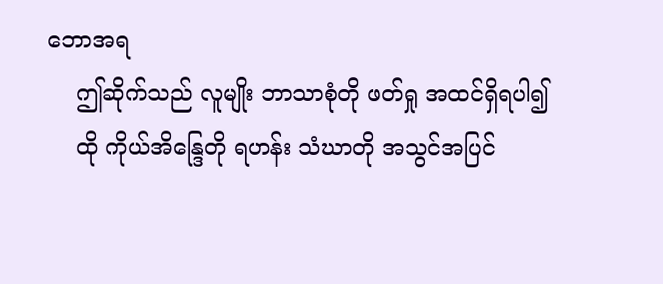ဘောအရ
    ဤဆိုက်သည် လူမျိုး ဘာသာစုံတို ဖတ်ရှု အထင်ရှိရပါ၍
    ထို ကိုယ်အိန္ဒြေတို ရဟန်း သံဃာတို အသွင်အပြင်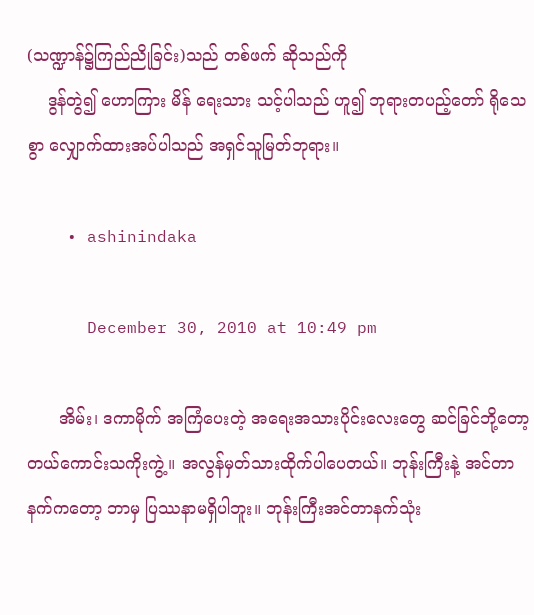(သဏ္ဍာန်၌ကြည်ညိုခြင်း)သည် တစ်ဖက် ဆိုသည်ကို
    ဒွန်တွဲ၍ ဟောကြား မိန် ရေးသား သင့်ပါသည် ဟူ၍ ဘုရားတပည့်တော် ရိုသေစွာ လျှောက်ထားအပ်ပါသည် အရှင်သူမြတ်ဘုရား။

    • ashinindaka

      December 30, 2010 at 10:49 pm

      အိမ်း၊ ဒကာမိုက် အကြံပေးတဲ့ အရေးအသားပိုင်းလေးတွေ ဆင်ခြင်ဘို့တော့ တယ်ကောင်းသကိုးကွဲ့။ အလွန်မှတ်သားထိုက်ပါပေတယ်။ ဘုန်းကြီးနဲ့ အင်တာနက်ကတော့ ဘာမှ ပြဿနာမရှိပါဘူး။ ဘုန်းကြီးအင်တာနက်သုံး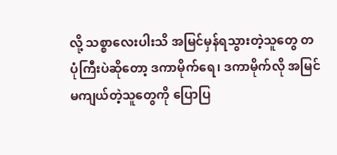လို့ သစ္စာလေးပါးသိ အမြင်မှန်ရသွားတဲ့သူတွေ တပုံကြီးပဲဆိုတော့ ဒကာမိုက်ရေ၊ ဒကာမိုက်လို အမြင်မကျယ်တဲ့သူတွေကို ပြောပြ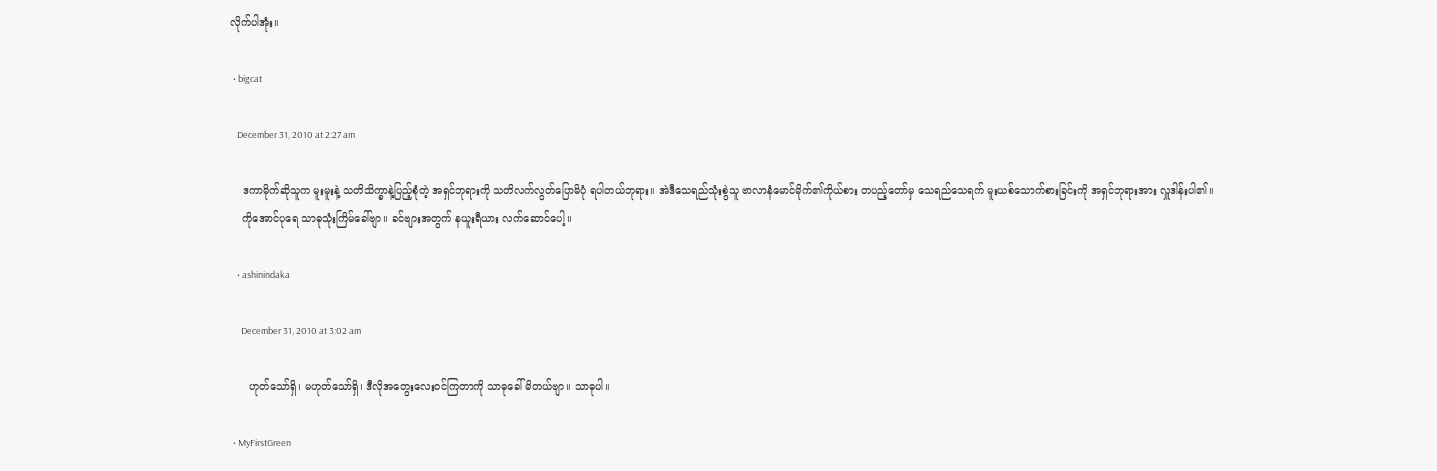လိုက်ပါအုံး။

  • bigcat

    December 31, 2010 at 2:27 am

    ဒကာမိုက်ဆိုသူက မူးမူးနဲ့ သတိသိက္ခာနဲ့ပြည့်စုံတဲ့ အရှင်ဘုရားကို သတိလက်လွတ်ပြောမိပုံ ရပါတယ်ဘုရား။ အဲဒီသေရည်သုံးစွဲသူ ဗာလာနံမောင်မိုက်၏ကိုယ်စား တပည့်တော်မှ သေရည်သေရက် မူးယစ်သောက်စားခြင်းကို အရှင်ဘုရားအား လှူဒါန်းပါ၏။
    ကိုအောင်ပုရေ သာဓုသုံးကြိမ်ခေါ်ဗျာ။ ခင်ဗျားအတွက် နယူးရီယား လက်ဆောင်ပေါ့။

    • ashinindaka

      December 31, 2010 at 3:02 am

      ဟုတ်သော်ရှိ၊ မဟုတ်သော်ရှိ၊ ဒီလိုအတွေးလေးဝင်ကြတာကို သာဓုခေါ်မိတယ်ဗျာ။ သာဓုပါ။

  • MyFirstGreen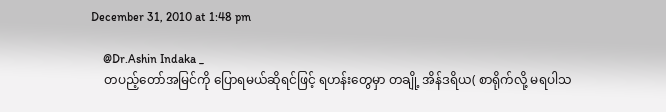December 31, 2010 at 1:48 pm

    @Dr.Ashin Indaka _
    တပည့်တော်အမြင်ကို ပြောရမယ်ဆိုရင်ဖြင့် ရဟန်းတွေမှာ တချို့ အိန်ဒရိယ( စာရိုက်လို့ မရပါသ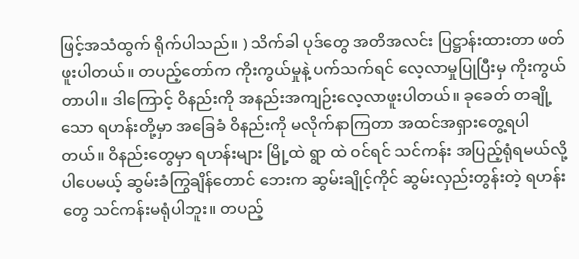ဖြင့်အသံထွက် ရိုက်ပါသည်။ ) သိက်ခါ ပုဒ်တွေ အတိအလင်း ပြဋ္ဌာန်းထားတာ ဖတ်ဖူးပါတယ်။ တပည့်တော်က ကိုးကွယ်မှုနဲ့ ပက်သက်ရင် လေ့လာမှုပြုပြီးမှ ကိုးကွယ်တာပါ။ ဒါကြောင့် ဝိနည်းကို အနည်းအကျဉ်းလေ့လာဖူးပါတယ်။ ခုခေတ် တချို့သော ရဟန်းတို့မှာ အခြေခံ ဝိနည်းကို မလိုက်နာကြတာ အထင်အရှားတွေ့ရပါတယ်။ ဝိနည်းတွေမှာ ရဟန်းများ မြို့ထဲ ရွာ ထဲ ဝင်ရင် သင်ကန်း အပြည့်ရုံရမယ်လို့ ပါပေမယ့် ဆွမ်းခံကြွချိန်တောင် ဘေးက ဆွမ်းချိုင့်ကိုင် ဆွမ်းလှည်းတွန်းတဲ့ ရဟန်းတွေ သင်ကန်းမရုံပါဘူး။ တပည့်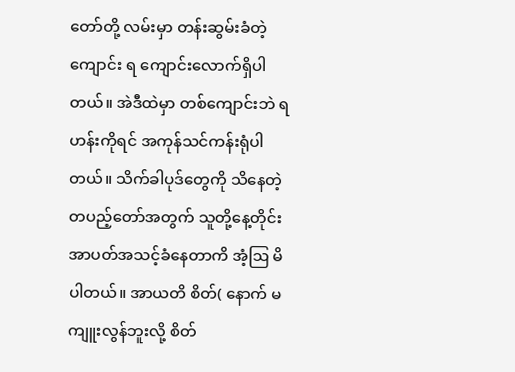တော်တို့ လမ်းမှာ တန်းဆွမ်းခံတဲ့ ကျောင်း ရ ကျောင်းလောက်ရှိပါတယ်။ အဲဒီထဲမှာ တစ်ကျောင်းဘဲ ရဟန်းကိုရင် အကုန်သင်ကန်းရုံပါတယ်။ သိက်ခါပုဒ်တွေကို သိနေတဲ့ တပည့်တော်အတွက် သူတို့နေ့တိုင်း အာပတ်အသင့်ခံနေတာကိ အံ့ဩ မိပါတယ်။ အာယတိ စိတ်( နောက် မကျူးလွန်ဘူးလို့ စိတ်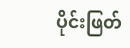ပိုင်းဖြတ်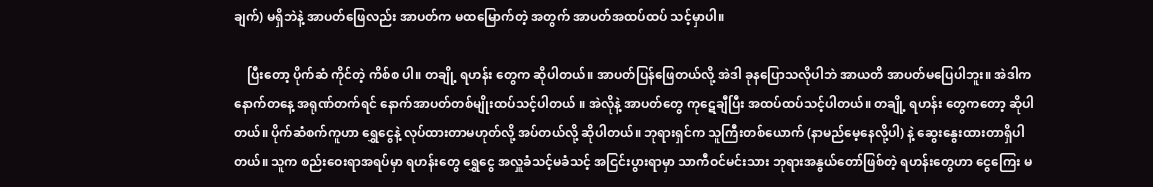ချက်) မရှိဘဲနဲ့ အာပတ်ဖြေလည်း အာပတ်က မထမြောက်တဲ့ အတွက် အာပတ်အထပ်ထပ် သင့်မှာပါ။

    ပြီးတော့ ပိုက်ဆံ ကိုင်တဲ့ ကိစ်စ ပါ။ တချို့ ရဟန်း တွေက ဆိုပါတယ်။ အာပတ်ပြန်ဖြေတယ်လို့ အဲဒါ ခုနပြောသလိုပါဘဲ အာယတိ အာပတ်မပြေပါဘူး။ အဲဒါက နောက်တနေ့ အရုဏ်တက်ရင် နောက်အာပတ်တစ်မျိုးထပ်သင့်ပါတယ် ။ အဲလိုနဲ့ အာပတ်တွေ ကုဋေချီပြီး အထပ်ထပ်သင့်ပါတယ်။ တချို့ ရဟန်း တွေကတော့ ဆိုပါတယ်။ ပိုက်ဆံစက်ကူဟာ ရွှေငွေနဲ့ လုပ်ထားတာမဟုတ်လို့ အပ်တယ်လို့ ဆိုပါတယ်။ ဘုရားရှင်က သူကြီးတစ်ယောက် (နာမည်မေ့နေလို့ပါ) နဲ့ ဆွေးနွေးထားတာရှိပါတယ်။ သူက စည်းဝေးရာအရပ်မှာ ရဟန်းတွေ ရွှေငွေ အလှူခံသင့်မခံသင့် အငြင်းပွားရာမှာ သာကီဝင်မင်းသား ဘုရားအနွယ်တော်ဖြစ်တဲ့ ရဟန်းတွေဟာ ငွေကြေး မ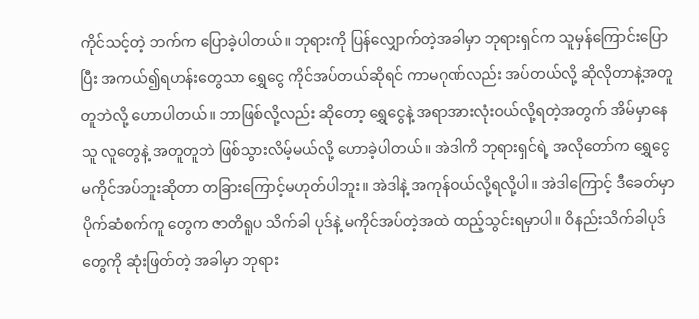ကိုင်သင့်တဲ့ ဘက်က ပြောခဲ့ပါတယ်။ ဘုရားကို ပြန်လျှောက်တဲ့အခါမှာ ဘုရားရှင်က သူမှန်ကြောင်းပြောပြီး အကယ်၍ရဟန်းတွေသာ ရွှေငွေ ကိုင်အပ်တယ်ဆိုရင် ကာမဂုဏ်လည်း အပ်တယ်လို့ ဆိုလိုတာနဲ့အတူတူဘဲလို့ ဟောပါတယ်။ ဘာဖြစ်လို့လည်း ဆိုတော့ ရွှေငွေနဲ့ အရာအားလုံးဝယ်လို့ရတဲ့အတွက် အိမ်မှာနေသူ လူတွေနဲ့ အတူတူဘဲ ဖြစ်သွားလိမ့်မယ်လို့ ဟောခဲ့ပါတယ်။ အဲဒါကိ ဘုရားရှင်ရဲ့ အလိုတော်က ရွှေငွေ မကိုင်အပ်ဘူးဆိုတာ တခြားကြောင့်မဟုတ်ပါဘူး။ အဲဒါနဲ့ အကုန်ဝယ်လို့ရလို့ပါ။ အဲဒါကြောင့် ဒီခေတ်မှာ ပိုက်ဆံစက်ကူ တွေက ဇာတိရူပ သိက်ခါ ပုဒ်နဲ့ မကိုင်အပ်တဲ့အထဲ ထည့်သွင်းရမှာပါ။ ဝိနည်းသိက်ခါပုဒ်တွေကို ဆုံးဖြတ်တဲ့ အခါမှာ ဘုရား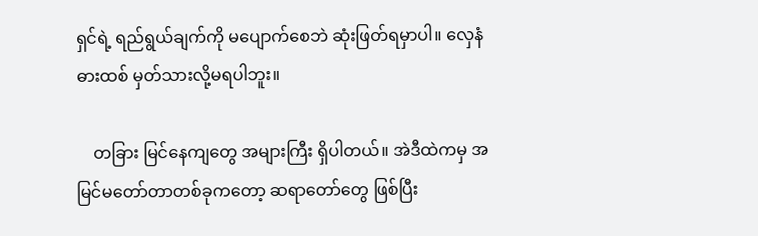ရှင်ရဲ့ ရည်ရွယ်ချက်ကို မပျောက်စေဘဲ ဆုံးဖြတ်ရမှာပါ။ လှေနံဓားထစ် မှတ်သားလို့မရပါဘူး။

    တခြား မြင်နေကျတွေ အများကြီး ရှိပါတယ်။ အဲဒီထဲကမှ အမြင်မတော်တာတစ်ခုကတော့ ဆရာတော်တွေ ဖြစ်ပြီး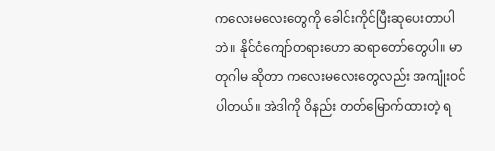ကလေးမလေးတွေကို ခေါင်းကိုင်ပြီးဆုပေးတာပါဘဲ။ နိုင်ငံကျော်တရားဟော ဆရာတော်တွေပါ။ မာတုဂါမ ဆိုတာ ကလေးမလေးတွေလည်း အကျုံးဝင်ပါတယ်။ အဲဒါကို ဝိနည်း တတ်မြောက်ထားတဲ့ ရ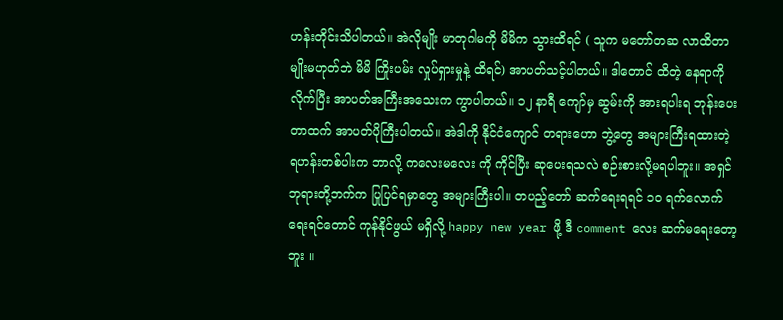ဟန်းတိုင်းသိပါတယ်။ အဲလိုမျိုး မာတုဂါမကို မိမိက သွားထိရင် ( သူက မတော်တဆ လာထိတာမျိုးမဟုတ်ဘဲ မိမိ ကြိုးပမ်း လှုပ်ရှားမှုနဲ့ ထိရင်) အာပတ်သင့်ပါတယ်။ ဒါတောင် ထိတဲ့ နေရာကို လိုက်ပြီး အာပတ်အကြီးအသေးက ကွာပါတယ်။ ၁၂ နာရီ ကျော်မှ ဆွမ်းကို အားရပါးရ ဘုန်းပေးတာထက် အာပတ်ပိုကြီးပါတယ်။ အဲဒါကို နိုင်ငံကျောင် တရားဟော ဘွဲ့တွေ အများကြီးရထားတဲ့ ရဟန်းတစ်ပါးက ဘာလို့ ကလေးမလေး ကို ကိုင်ပြီး ဆုပေးရသလဲ စဉ်းစားလို့မရပါဘူး။ အရှင်ဘုရားတို့ဘက်က ပြုပြင်ရမှာတွေ အများကြီးပါ။ တပည့်တော် ဆက်ရေးရရင် ၁ဝ ရက်လောက်ရေးရင်တောင် ကုန်နိုင်ဖွယ် မရှိလို့ happy new year ဖို့ ဒီ comment လေး ဆက်မရေးတော့ဘူး ။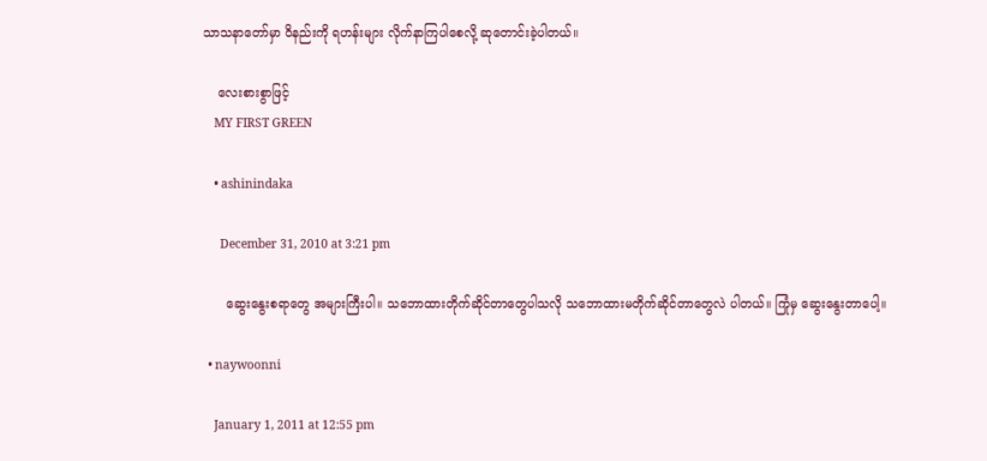သာသနာတော်မှာ ဝိနည်းကို ရဟန်းများ လိုက်နာကြပါစေလို့ ဆုတောင်းခဲ့ပါတယ်။

    လေးစားစွာဖြင့်
    MY FIRST GREEN

    • ashinindaka

      December 31, 2010 at 3:21 pm

      ဆွေးနွေးစရာတွေ အများကြီးပါ။ သဘောထားတိုက်ဆိုင်တာတွေပါသလို သဘောထားမတိုက်ဆိုင်တာတွေလဲ ပါတယ်။ ကြုံမှ ဆွေးနွေးတာပေါ့။

  • naywoonni

    January 1, 2011 at 12:55 pm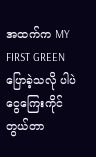အထက်က MY FIRST GREEN ပြောခဲ့သလို ပါပဲ ငွေကြေးကိုင်တွယ်တာ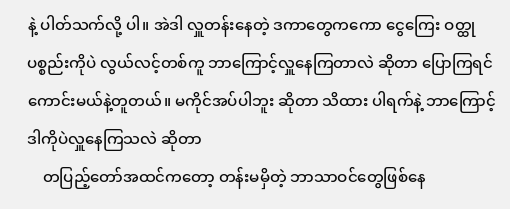နဲ့ ပါတ်သက်လို့ ပါ။ အဲဒါ လှူတန်းနေတဲ့ ဒကာတွေကကော ငွေကြေး ဝတ္ထု ပစ္စည်းကိုပဲ လွယ်လင့်တစ်ကူ ဘာကြောင့်လှူနေကြတာလဲ ဆိုတာ ပြောကြရင်ကောင်းမယ်နဲ့တူတယ်။ မကိုင်အပ်ပါဘူး ဆိုတာ သိထား ပါရက်နဲ့ ဘာကြောင့် ဒါကိုပဲလှူနေကြသလဲ ဆိုတာ
    တပြည့်တော်အထင်ကတော့ တန်းမမှိတဲ့ ဘာသာဝင်တွေဖြစ်နေ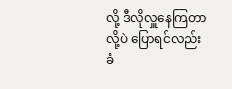လို့ ဒီလိုလှူနေကြတာလို့ပဲ ပြောရင်လည်း ခံ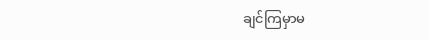ချင်ကြမှာမ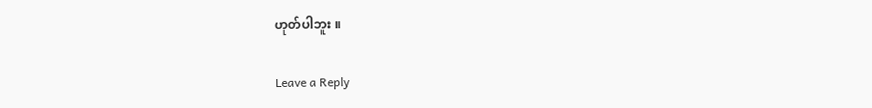ဟုတ်ပါဘူး ။

Leave a Reply